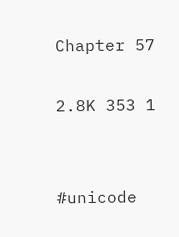Chapter 57

2.8K 353 1


#unicode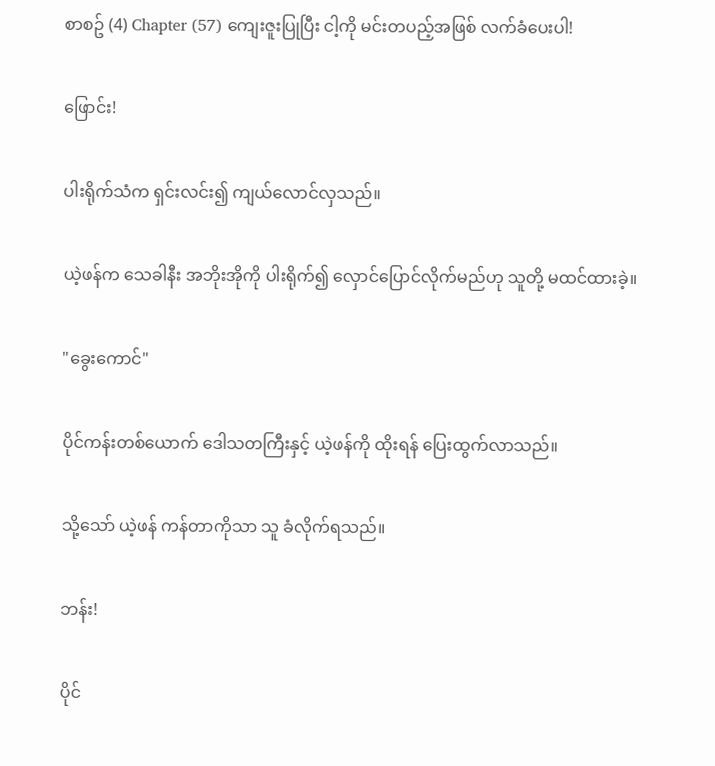စာစဥ် (4) Chapter (57) ကျေးဇူးပြုပြီး ငါ့ကို မင်းတပည့်အဖြစ် လက်ခံပေးပါ!

ဖြောင်း!

ပါးရိုက်သံက ရှင်းလင်း၍ ကျယ်လောင်လှသည်။

ယဲ့ဖန်က သေခါနီး အဘိုးအိုကို ပါးရိုက်၍ လှောင်ပြောင်လိုက်မည်ဟု သူတို့ မထင်ထားခဲ့။

"ခွေးကောင်"

ပိုင်ကန်းတစ်ယောက် ဒေါသတကြီးနှင့် ယဲ့ဖန်ကို ထိုးရန် ပြေးထွက်လာသည်။

သို့သော် ယဲ့ဖန် ကန်တာကိုသာ သူ ခံလိုက်ရသည်။

ဘန်း!

ပိုင်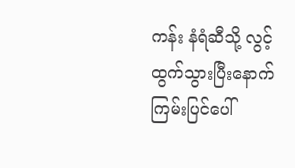ကန်း နံရံဆီသို့ လွင့်ထွက်သွားပြီးနောက် ကြမ်းပြင်ပေါ်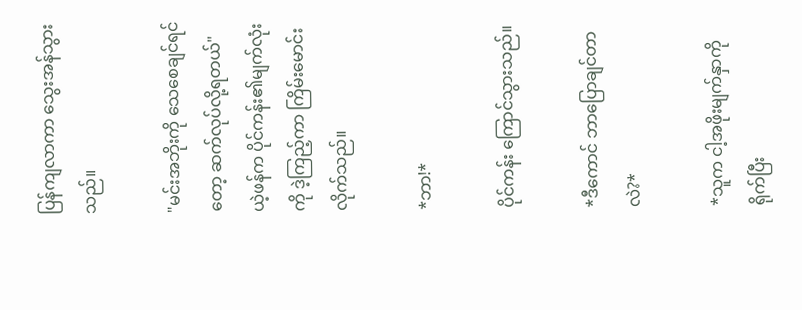ပြန်ကျလာကာ သွေးအန်သွားသည်။

"မင်းအဘိုးကို သေစေချင်ရင်တော့ ဆက်လုပ်လို့ရတယ်" ယဲ့ဖန်က ပိုင်ကန်း၏မျက်လုံးကို ဒဲ့ကြည့်ကာ ကြိမ်းမောင်းလိုက်သည်။

*ဘာ!*

ပိုင်ကန်း ကြောင်သွားသည်။

*ဒီကောင် ဘာပြောချင်တာလဲ?*

*သူက ငါ့အဖိုးမျက်နှာကို ရိုက်ပြီး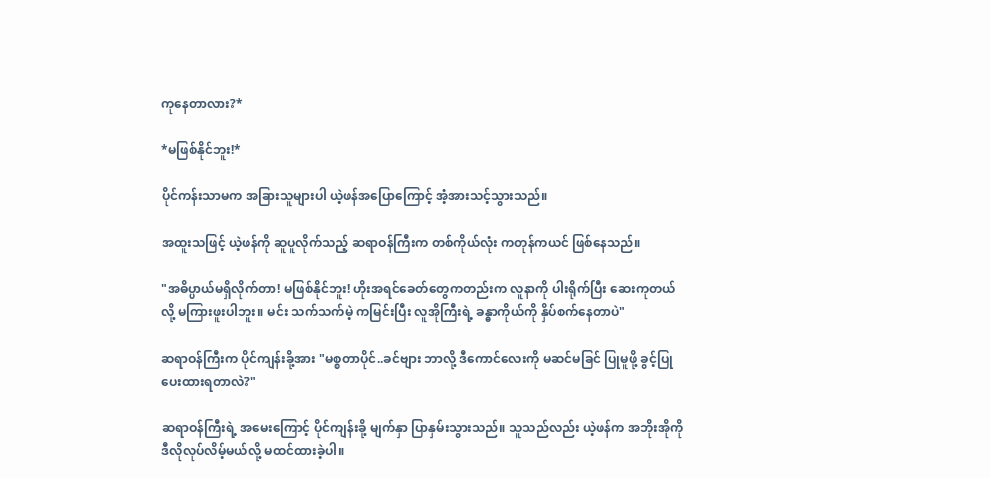ကုနေတာလား?*

*မဖြစ်နိုင်ဘူး!*

ပိုင်ကန်းသာမက အခြားသူများပါ ယဲ့ဖန်အပြောကြောင့် အံ့အားသင့်သွားသည်။

အထူးသဖြင့် ယဲ့ဖန်ကို ဆူပူလိုက်သည့် ဆရာဝန်ကြီးက တစ်ကိုယ်လုံး ကတုန်ကယင် ဖြစ်နေသည်။

"အဓိပ္ပာယ်မရှိလိုက်တာ! မဖြစ်နိုင်ဘူး! ဟိုးအရင်ခေတ်တွေကတည်းက လူနာကို ပါးရိုက်ပြီး ဆေးကုတယ်လို့ မကြားဖူးပါဘူး။ မင်း သက်သက်မဲ့ ကမြင်းပြီး လူအိုကြီးရဲ့ ခန္ဓာကိုယ်ကို နှိပ်စက်နေတာပဲ"

ဆရာဝန်ကြီးက ပိုင်ကျန်းခို့အား "မစ္စတာပိုင်..ခင်ဗျား ဘာလို့ ဒီကောင်လေးကို မဆင်မခြင် ပြုမူဖို့ ခွင့်ပြုပေးထားရတာလဲ?"

ဆရာဝန်ကြီးရဲ့ အမေးကြောင့် ပိုင်ကျန်းခို့ မျက်နှာ ပြာနှမ်းသွားသည်။ သူသည်လည်း ယဲ့ဖန်က အဘိုးအိုကို ဒီလိုလုပ်လိမ့်မယ်လို့ မထင်ထားခဲ့ပါ။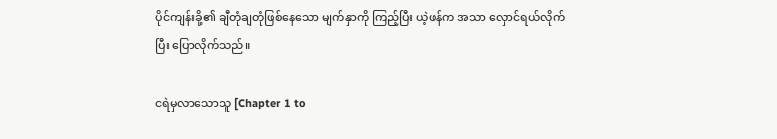ပိုင်ကျန်းခို့၏ ချီတုံချတုံဖြစ်နေသော မျက်နှာကို ကြည့်ပြီး ယဲ့ဖန်က အသာ လှောင်ရယ်လိုက်ပြီး ပြောလိုက်သည်။

ငရဲမှလာသောသူ [Chapter 1 to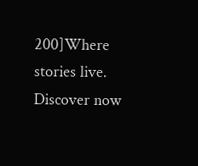200]Where stories live. Discover now